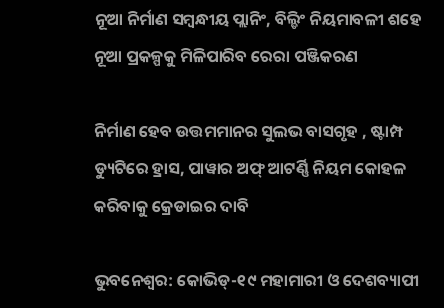ନୂଆ ନିର୍ମାଣ ସମ୍ବନ୍ଧୀୟ ପ୍ଲାନିଂ, ବିଲ୍ଡିଂ ନିୟମାବଳୀ ଶହେ ନୂଆ ପ୍ରକଳ୍ପକୁ ମିଳିପାରିବ ରେରା ପଞ୍ଜିକରଣ

ନିର୍ମାଣ ହେବ ଉତ୍ତମମାନର ସୁଲଭ ବାସଗୃହ , ଷ୍ଟାମ୍ପ ଡ୍ୟୁଟିରେ ହ୍ରାସ, ପାୱାର ଅଫ୍‌ ଆଟର୍ଣ୍ଣି ନିୟମ କୋହଳ କରିବାକୁ କ୍ରେଡାଇର ଦାବି

ଭୁବନେଶ୍ୱର: କୋଭିଡ୍-୧୯ ମହାମାରୀ ଓ ଦେଶବ୍ୟାପୀ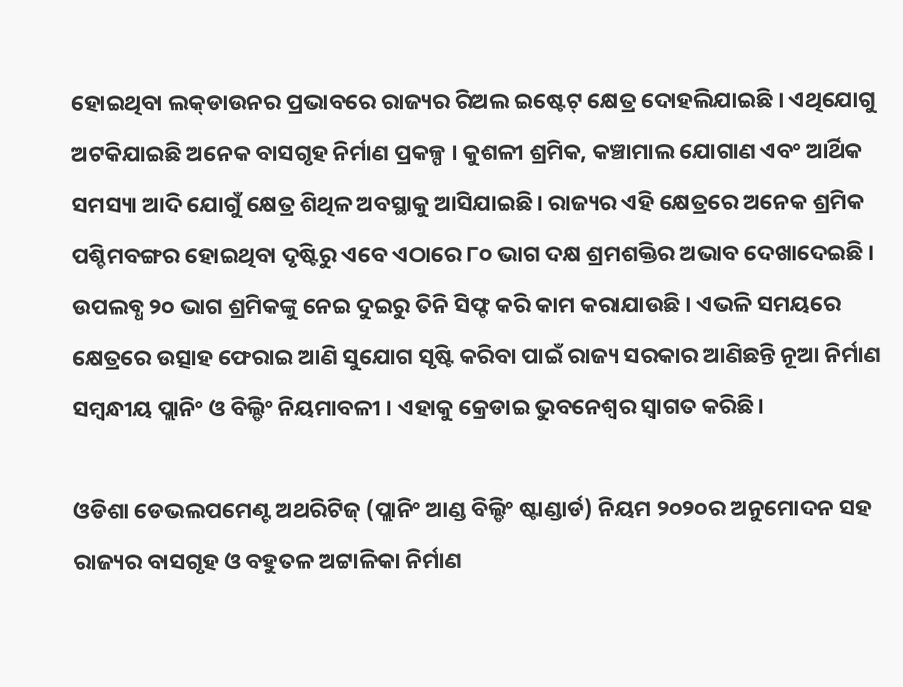ହୋଇଥିବା ଲକ୍‌ଡାଉନର ପ୍ରଭାବରେ ରାଜ୍ୟର ରିଅଲ ଇଷ୍ଟେଟ୍ କ୍ଷେତ୍ର ଦୋହଲିଯାଇଛି । ଏଥିଯୋଗୁ ଅଟକିଯାଇଛି ଅନେକ ବାସଗୃହ ନିର୍ମାଣ ପ୍ରକଳ୍ପ । କୁଶଳୀ ଶ୍ରମିକ, କଞ୍ଚାମାଲ ଯୋଗାଣ ଏବଂ ଆର୍ଥିକ ସମସ୍ୟା ଆଦି ଯୋଗୁଁ କ୍ଷେତ୍ର ଶିଥିଳ ଅବସ୍ଥାକୁ ଆସିଯାଇଛି। ରାଜ୍ୟର ଏହି କ୍ଷେତ୍ରରେ ଅନେକ ଶ୍ରମିକ ପଶ୍ଚିମବଙ୍ଗର ହୋଇଥିବା ଦୃଷ୍ଟିରୁ ଏବେ ଏଠାରେ ୮୦ ଭାଗ ଦକ୍ଷ ଶ୍ରମଶକ୍ତିର ଅଭାବ ଦେଖାଦେଇଛି । ଉପଲବ୍ଧ ୨୦ ଭାଗ ଶ୍ରମିକଙ୍କୁ ନେଇ ଦୁଇରୁ ତିନି ସିଫ୍ଟ କରି କାମ କରାଯାଉଛି । ଏଭଳି ସମୟରେ କ୍ଷେତ୍ରରେ ଉତ୍ସାହ ଫେରାଇ ଆଣି ସୁଯୋଗ ସୃଷ୍ଟି କରିବା ପାଇଁ ରାଜ୍ୟ ସରକାର ଆଣିଛନ୍ତି ନୂଆ ନିର୍ମାଣ ସମ୍ବନ୍ଧୀୟ ପ୍ଲାନିଂ ଓ ବିଲ୍ଡିଂ ନିୟମାବଳୀ । ଏହାକୁ କ୍ରେଡାଇ ଭୁବନେଶ୍ୱର ସ୍ୱାଗତ କରିଛି।

ଓଡିଶା ଡେଭଲପମେଣ୍ଟ ଅଥରିଟିଜ୍ (ପ୍ଲାନିଂ ଆଣ୍ଡ ବିଲ୍ଡିଂ ଷ୍ଟାଣ୍ଡାର୍ଡ) ନିୟମ ୨୦୨୦ର ଅନୁମୋଦନ ସହ ରାଜ୍ୟର ବାସଗୃହ ଓ ବହୁତଳ ଅଟ୍ଟାଳିକା ନିର୍ମାଣ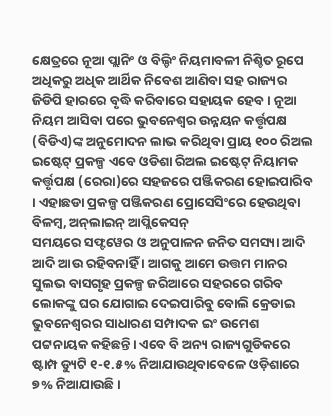କ୍ଷେତ୍ରରେ ନୂଆ ପ୍ଲାନିଂ ଓ ବିଲ୍ଡିଂ ନିୟମାବଳୀ ନିଶ୍ଚିତ ରୂପେ ଅଧିକରୁ ଅଧିକ ଆର୍ଥିକ ନିବେଶ ଆଣିବା ସହ ରାଜ୍ୟର ଜିଡିପି ହାରରେ ବୃଦ୍ଧି କରିବାରେ ସହାୟକ ହେବ । ନୂଆ ନିୟମ ଆସିବା ପରେ ଭୁବନେଶ୍ବର ଉନ୍ନୟନ କର୍ତ୍ତୃପକ୍ଷ (ବିଡିଏ)ଙ୍କ ଅନୁମୋଦନ ଲାଭ କରିଥିବା ପ୍ରାୟ ୧୦୦ ରିଅଲ ଇ‌ଷ୍ଟେଟ୍‌ ପ୍ରକଳ୍ପ ଏ‌ବେ ଓଡିଶା ରିଅଲ ଇଷ୍ଟେଟ୍‌ ନିୟାମକ କର୍ତ୍ତୃପକ୍ଷ (ରେରା)ରେ ସହଜରେ ପଞ୍ଜିକରଣ ହୋଇପାରିବ । ଏହାଛଡା ପ୍ରକଳ୍ପ ପଞ୍ଜିକରଣ ପ୍ରୋସେସିଂରେ ହେଉଥିବା ବିଳମ୍ବ, ଅନ୍‌ଲାଇନ୍ ଆପ୍ଲିକେସନ୍
ସମୟରେ ସଫ୍ଟୱେର ଓ ଅନୁପାଳନ ଜନିତ ସମସ୍ୟା ଆଦି ଆଦି ଆଉ ରହିବନାହିଁ । ଆଗକୁ ଆମେ ଉତ୍ତମ ମାନର ସୁଲଭ ବାସଗୃହ ପ୍ରକଳ୍ପ ଜରିଆରେ ସହରରେ ଗରିବ ଲୋକଙ୍କୁ ଘର ଯୋଗାଇ ଦେଇପାରିବୁ ବୋଲି କ୍ରେଡାଇ ଭୁବନେଶ୍ୱରର ସାଧାରଣ ସମ୍ପାଦକ ଇଂ ଉମେଶ ପଟ୍ଟନାୟକ କହିଛନ୍ତି। ଏବେ ବି ଅନ୍ୟ ରାଜ୍ୟଗୁଡିକରେ ଷ୍ଟାମ୍ପ ଡ୍ୟୁଟି ୧-୧.୫% ନିଆଯାଉଥିବାବେଳେ ଓଡ଼ିଶାରେ ୭% ନିଆଯାଉଛି।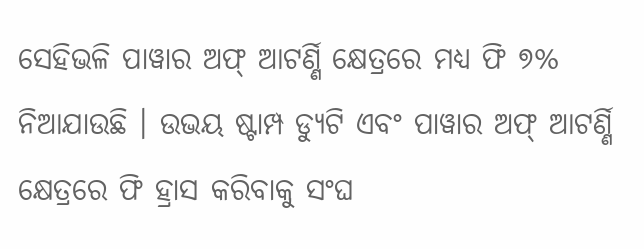ସେହିଭଳି ପାୱାର ଅଫ୍‌ ଆଟର୍ଣ୍ଣି କ୍ଷେତ୍ରରେ ମଧ୍ୟ ଫି ୭% ନିଆଯାଉଛି । ଉଭୟ ଷ୍ଟାମ୍ପ ଡ୍ୟୁଟି ଏବଂ ପାୱାର ଅଫ୍‌ ଆଟର୍ଣ୍ଣି କ୍ଷେତ୍ରରେ ଫି ହ୍ରାସ କରିବାକୁ ସଂଘ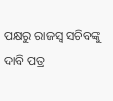ପକ୍ଷରୁ ରାଜସ୍ବ ସଚିବଙ୍କୁ ଦାବି ପତ୍ର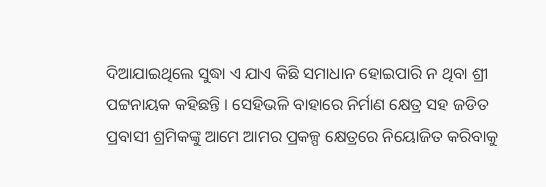ଦିଆଯାଇଥିଲେ ସୁଦ୍ଧା ଏ ଯାଏ କିଛି ସମାଧାନ ହୋଇପାରି ନ ଥିବା ଶ୍ରୀ ପଟ୍ଟନାୟକ କହିଛନ୍ତି । ସେହିଭଳି ବାହାରେ ନିର୍ମାଣ କ୍ଷେତ୍ର ସହ ଜଡିତ ପ୍ରବାସୀ ଶ୍ରମିକଙ୍କୁ ଆମେ ଆମର ପ୍ରକଳ୍ପ କ୍ଷେତ୍ରରେ ନିୟୋଜିତ କରିବାକୁ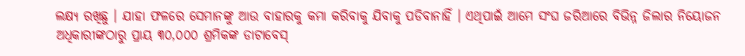ଲକ୍ଷ୍ୟ ରଖିଛୁ । ଯାହା ଫଳରେ ସେମାନଙ୍କୁ ଆଉ ବାହାରକୁ କମା କରିବାକୁ ଯିବାକୁ ପଡିବାନାହିଁ । ଏଥିପାଇଁ ଆମେ ସଂଘ ଜରିଆରେ ବିଭିନ୍ନ ଜିଲାର ନିୟୋଜନ ଅଧିକାରୀଙ୍କଠାରୁ ପ୍ରାୟ ୩୦,୦୦୦ ଶ୍ରମିକଙ୍କ ଡାଟାବେସ୍‌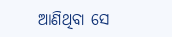ଆଣିଥିବା ସେ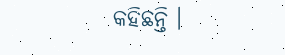କହିଛନ୍ତି ।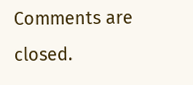Comments are closed.